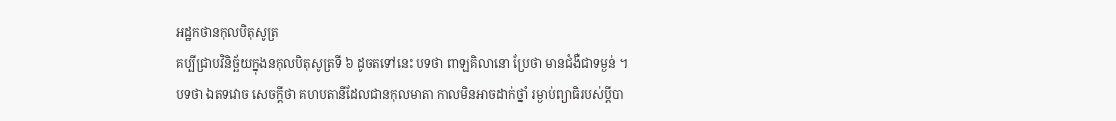អដ្ឋកថានកុលបិតុសូត្រ
គប្បីជ្រាបវិនិច្ឆ័យក្នុងនកុលបិតុសូត្រទី ៦ ដូចតទៅនេះ បទថា ពាឡគិលានោ ប្រែថា មានជំងឺជាទម្ងន់ ។ បទថា ឯតទវោច សេចក្តីថា គហបតានីដែលជានកុលមាតា កាលមិនអាចដាក់ថ្នាំ រម្ងាប់ព្យាធិរបស់ប្តីបា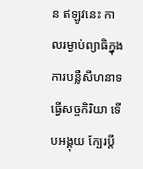ន ឥឡូវនេះ កាលរម្ងាប់ព្យាធិក្នុងការបន្លឺសីហនាទ ធ្វើសច្ចកិរិយា ទើបអង្គុយ ក្បែរប្តី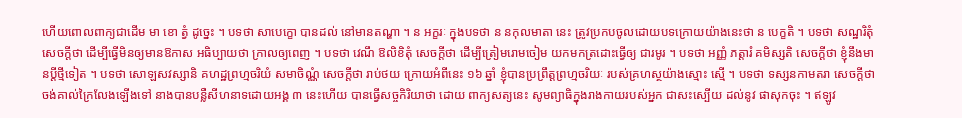ហើយពោលពាក្យជាដើម មា ខោ ត្វំ ដូច្នេះ ។ បទថា សាបេក្ខោ បានដល់ នៅមានតណ្ហា ។ ន អក្ខរៈ ក្នុងបទថា ន នកុលមាតា នេះ ត្រូវប្រកបចូលដោយបទក្រោយយ៉ាងនេះថា ន បេក្ខតិ ។ បទថា សណ្ឋរិតុំ សេចក្តីថា ដើម្បីធ្វើមិនឲ្យមានឱកាស អធិប្បាយថា ក្រាលឲ្យពេញ ។ បទថា វេណឹ ឱលិខិតុំ សេចក្តីថា ដើម្បីត្រៀមរោមចៀម យកមកត្រដោះធ្វើឲ្យ ជារមូរ ។ បទថា អញ្ញំ ភត្តារំ គមិស្សតិ សេចក្តីថា ខ្ញុំនឹងមានប្តីថ្មីទៀត ។ បទថា សោឡសវស្សានិ គហដ្ឋព្រហ្មចរិយំ សមាចិណ្ណំ សេចក្តីថា រាប់ថយ ក្រោយអំពីនេះ ១៦ ឆ្នាំ ខ្ញុំបានប្រព្រឹត្តព្រហ្មចរិយៈ របស់គ្រហស្ថយ៉ាងស្មោះ ស្មើ ។ បទថា ទស្សនកាមតរា សេចក្តីថា ចង់គាល់ក្រៃលែងឡើងទៅ នាងបានបន្លឺសីហនាទដោយអង្គ ៣ នេះហើយ បានធ្វើសច្ចកិរិយាថា ដោយ ពាក្យសត្យនេះ សូមព្យាធិក្នុងរាងកាយរបស់អ្នក ជាសះស្បើយ ដល់នូវ ផាសុកចុះ ។ ឥឡូវ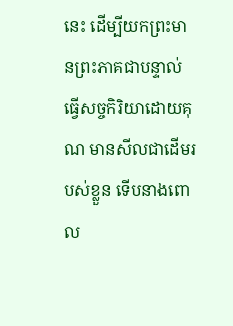នេះ ដើម្បីយកព្រះមានព្រះភាគជាបន្ទាល់ ធ្វើសច្ចកិរិយាដោយគុណ មានសីលជាដើមរបស់ខ្លួន ទើបនាងពោល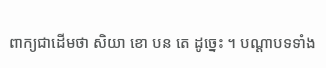ពាក្យជាដើមថា សិយា ខោ បន តេ ដូច្នេះ ។ បណ្តាបទទាំង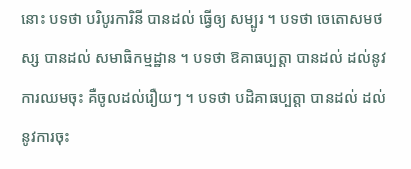នោះ បទថា បរិបូរការិនី បានដល់ ធ្វើឲ្យ សម្បូរ ។ បទថា ចេតោសមថស្ស បានដល់ សមាធិកម្មដ្ឋាន ។ បទថា ឱគាធប្បត្តា បានដល់ ដល់នូវការឈមចុះ គឺចូលដល់រឿយៗ ។ បទថា បដិគាធប្បត្តា បានដល់ ដល់នូវការចុះ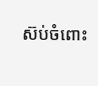ស៊ប់ចំពោះ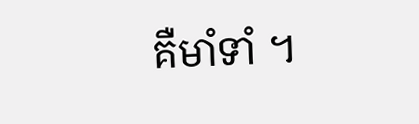គឺមាំទាំ ។